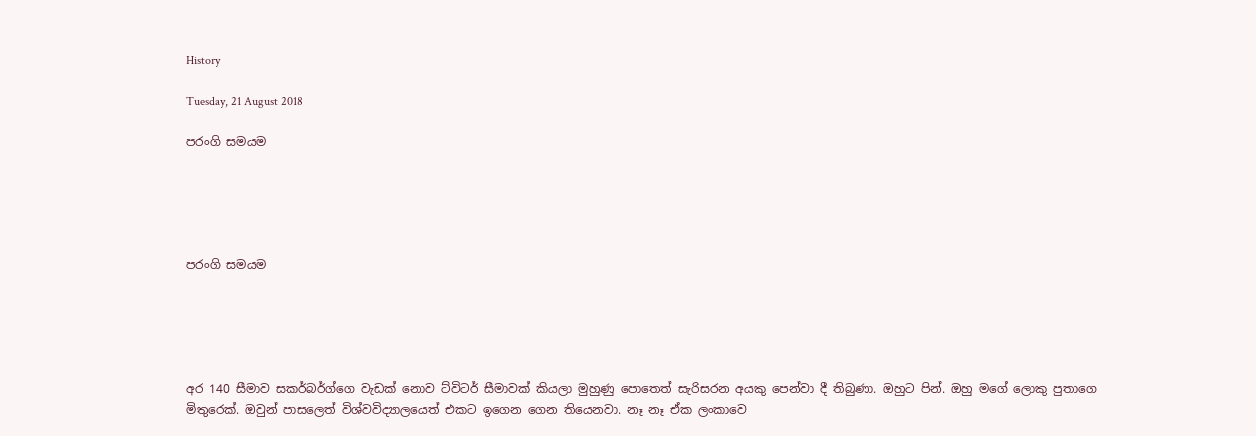History

Tuesday, 21 August 2018

පරංගි සමයම





පරංගි සමයම





අර 140 සීමාව සකර්බර්ග්ගෙ වැඩක් නොව ට්විටර් සීමාවක් කියලා මුහුණු පොතෙත් සැරිසරන අයකු පෙන්වා දී තිබුණා. ඔහුට පින්. ඔහු මගේ ලොකු පුතාගෙ මිතුරෙක්. ඔවුන් පාසලෙත් විශ්වවිද්‍යාලයෙත් එකට ඉගෙන ගෙන තියෙනවා. නෑ නෑ ඒක ලංකාවෙ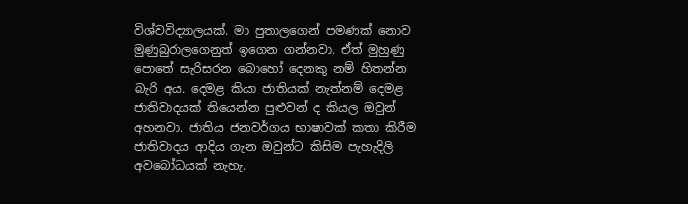විශ්වවිද්‍යාලයක්. මා පුතාලගෙන් පමණක් නොව මුණුබුරාලගෙනුත් ඉගෙන ගන්නවා. ඒත් මුහුණු පොතේ සැරිසරන බොහෝ දෙනකු නම් හිතන්න බැරි අය. දෙමළ කියා ජාතියක් නැත්නම් දෙමළ ජාතිවාදයක් තියෙන්න පුළුවන් ද කියල ඔවුන් අහනවා. ජාතිය ජනවර්ගය භාෂාවක් කතා කිරීම ජාතිවාදය ආදිය ගැන ඔවුන්ට කිසිම පැහැදිලි අවබෝධයක් නැහැ.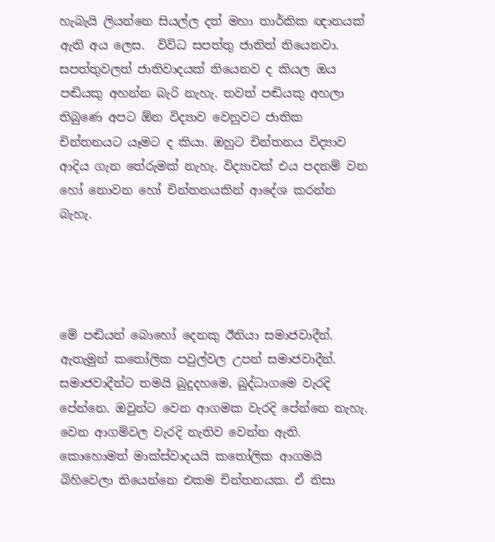හැබැයි ලියන්නෙ සියල්ල දත් මහා තාර්කික ඥානයක් ඇති අය ලෙස.  විවිධ සපත්තු ජාතිත් තියෙනවා. සපත්තුවලත් ජාතිවාදයක් තියෙනව ද කියල ඔය පඬියකු අහන්න බැරි නැහැ. තවත් පඬියකු අහලා තිබුණෙ අපට ඕන විද්‍යාව වෙනුවට ජාතික චින්තනයට යෑමට ද කියා. ඔහුට චින්තනය විද්‍යාව ආදිය ගැන තේරුමක් නැහැ. විද්‍යාවක් එය පදනම් වන හෝ නොවන හෝ චින්තනයකින් ආදේශ කරන්න බැහැ.




මේ පඬියන් බොහෝ දෙනකු ඊනියා සමාජවාදීන්. ඇතැමුන් කතෝලික පවුල්වල උපන් සමාජවාදීන්. සමාජවාදීන්ට තමයි බුදුදහමෙ, බුද්ධාගමෙ වැරදි පේන්නෙ. ඔවුන්ට වෙන ආගමක වැරදි පේන්නෙ නැහැ. වෙන ආගම්වල වැරදි නැතිව වෙන්න ඇති. කොහොමත් මාක්ස්වාදයයි කතෝලික ආගමයි බිහිවෙලා තියෙන්නෙ එකම චින්තනයක. ඒ නිසා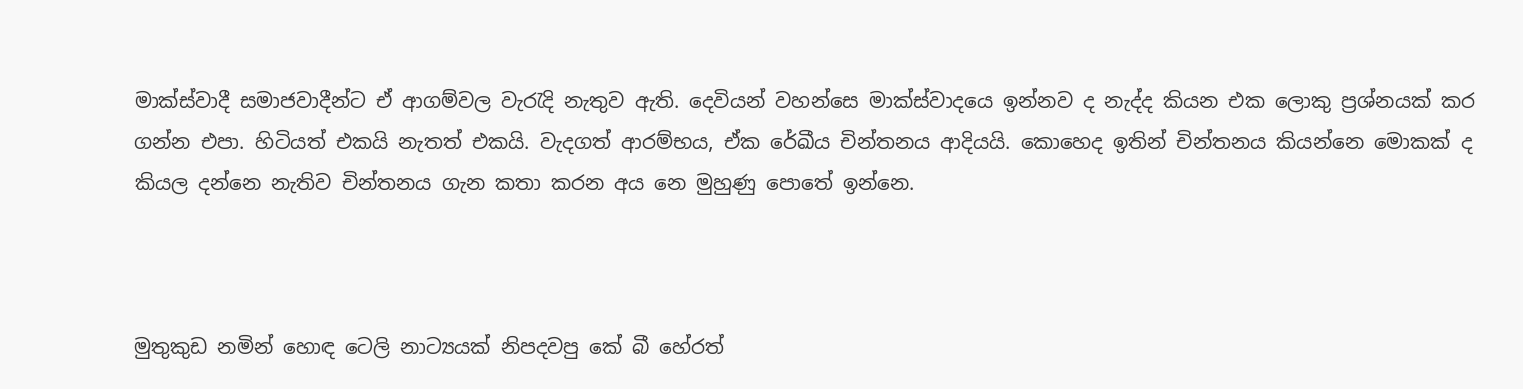මාක්ස්වාදී සමාජවාදීන්ට ඒ ආගම්වල වැරැදි නැතුව ඇති. දෙවියන් වහන්සෙ මාක්ස්වාදයෙ ඉන්නව ද නැද්ද කියන එක ලොකු ප්‍රශ්නයක් කර ගන්න එපා. හිටියත් එකයි නැතත් එකයි. වැදගත් ආරම්භය, ඒක රේඛීය චින්තනය ආදියයි. කොහෙද ඉතින් චින්තනය කියන්නෙ මොකක් ද කියල දන්නෙ නැතිව චින්තනය ගැන කතා කරන අය නෙ මුහුණු පොතේ ඉන්නෙ.



මුතුකුඩ නමින් හොඳ ටෙලි නාට්‍යයක් නිපදවපු කේ බී හේරත්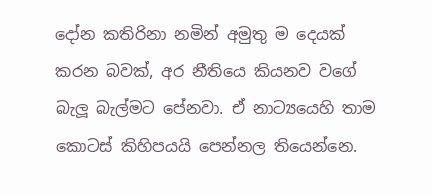දෝන කතිරිනා නමින් අමුතු ම දෙයක් කරන බවක්, අර නීතියෙ කියනව වගේ බැලූ බැල්මට පේනවා. ඒ නාට්‍යයෙහි තාම කොටස් කිහිපයයි පෙන්නල තියෙන්නෙ.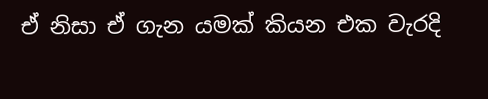ඒ නිසා ඒ ගැන යමක් කියන එක වැරදි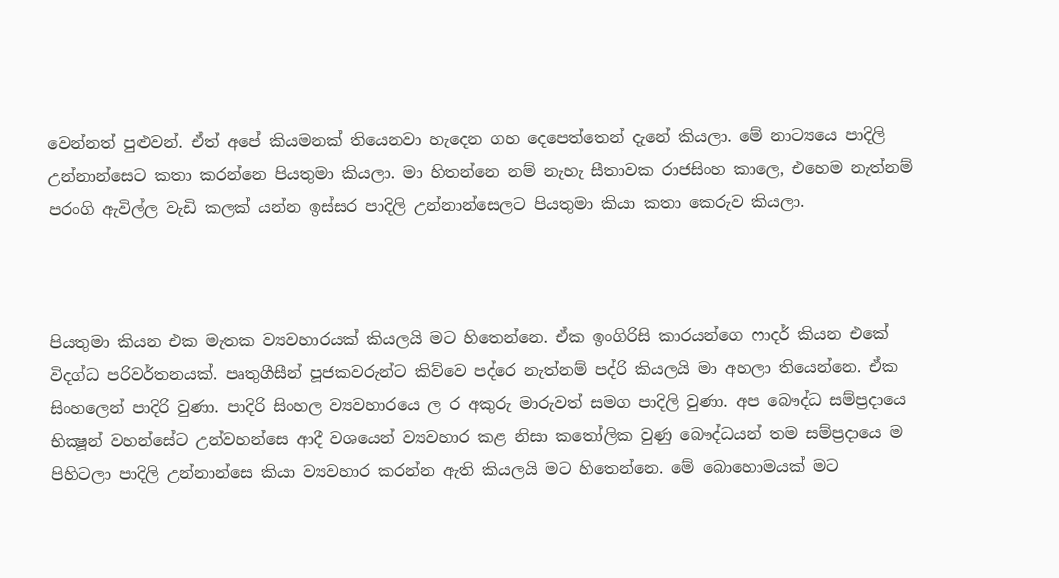වෙන්නත් පුළුවන්. ඒත් අපේ කියමනක් තියෙනවා හැදෙන ගහ දෙපෙත්තෙන් දැනේ කියලා. මේ නාට්‍යයෙ පාදිලි උන්නාන්සෙට කතා කරන්නෙ පියතුමා කියලා. මා හිතන්නෙ නම් නැහැ සීතාවක රාජසිංහ කාලෙ, එහෙම නැත්නම් පරංගි ඇවිල්ල වැඩි කලක් යන්න ඉස්සර පාදිලි උන්නාන්සෙලට පියතුමා කියා කතා කෙරුව කියලා.



පියතුමා කියන එක මැතක ව්‍යවහාරයක් කියලයි මට හිතෙන්නෙ. ඒක ඉංගිරිසි කාරයන්ගෙ ෆාදර් කියන එකේ විදග්ධ පරිවර්තනයක්. පෘතුගීසීන් පූජකවරුන්ට කිව්වෙ පද්රෙ නැත්නම් පද්රි කියලයි මා අහලා තියෙන්නෙ. ඒක සිංහලෙන් පාදිරි වුණා. පාදිරි සිංහල ව්‍යවහාරයෙ ල ර අකුරු මාරුවත් සමග පාදිලි වුණා. අප බෞද්ධ සම්ප්‍රදායෙ භික්‍ෂූන් වහන්සේට උන්වහන්සෙ ආදී වශයෙන් ව්‍යවහාර කළ නිසා කතෝලික වුණු බෞද්ධයන් තම සම්ප්‍රදායෙ ම පිහිටලා පාදිලි උන්නාන්සෙ කියා ව්‍යවහාර කරන්න ඇති කියලයි මට හිතෙන්නෙ. මේ බොහොමයක් මට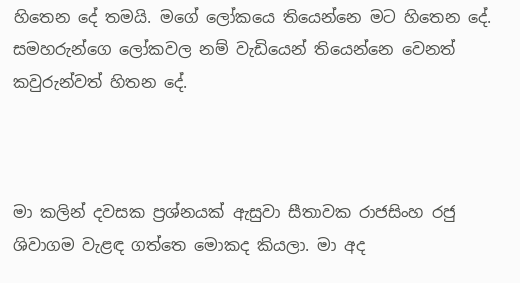හිතෙන දේ තමයි. මගේ ලෝකයෙ තියෙන්නෙ මට හිතෙන දේ. සමහරුන්ගෙ ලෝකවල නම් වැඩියෙන් තියෙන්නෙ වෙනත් කවුරුන්වත් හිතන දේ.



මා කලින් දවසක ප්‍රශ්නයක් ඇසුවා සීතාවක රාජසිංහ රජු ශිවාගම වැළඳ ගත්තෙ මොකද කියලා. මා අද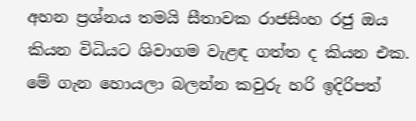අහන ප්‍රශ්නය තමයි සීතාවක රාජසිංහ රජු ඔය කියන විධියට ශිවාගම වැළඳ ගත්ත ද කියන එක. මේ ගැන හොයලා බලන්න කවුරු හරි ඉදිරිපත්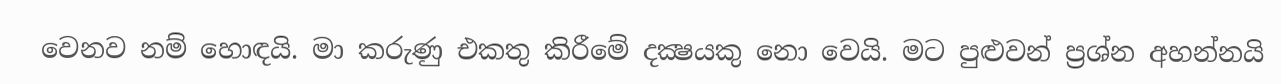වෙනව නම් හොඳයි. මා කරුණු එකතු කිරීමේ දක්‍ෂයකු නො වෙයි. මට පුළුවන් ප්‍රශ්න අහන්නයි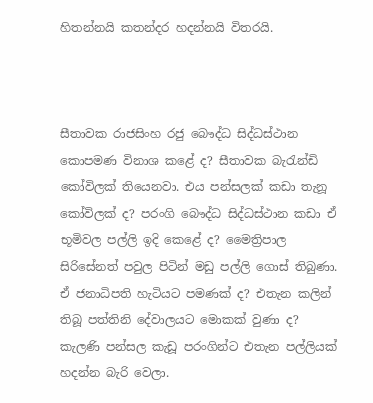හිතන්නයි කතන්දර හදන්නයි විතරයි.



සීතාවක රාජසිංහ රජු බෞද්ධ සිද්ධස්ථාන කොපමණ විනාශ කළේ ද? සීතාවක බැරැන්ඩි කෝවිලක් තියෙනවා. එය පන්සලක් කඩා තැනූ කෝවිලක් ද? පරංගි බෞද්ධ සිද්ධස්ථාන කඩා ඒ භූමිවල පල්ලි ඉදි කෙළේ ද? මෛත්‍රිපාල සිරිසේනත් පවුල පිටින් මඩු පල්ලි ගොස් තිබුණා. ඒ ජනාධිපති හැටියට පමණක් ද? එතැන කලින් තිබූ පත්තිනි දේවාලයට මොකක් වුණා ද? කැලණි පන්සල කැඩූ පරංගින්ට එතැන පල්ලියක් හදන්න බැරි වෙලා.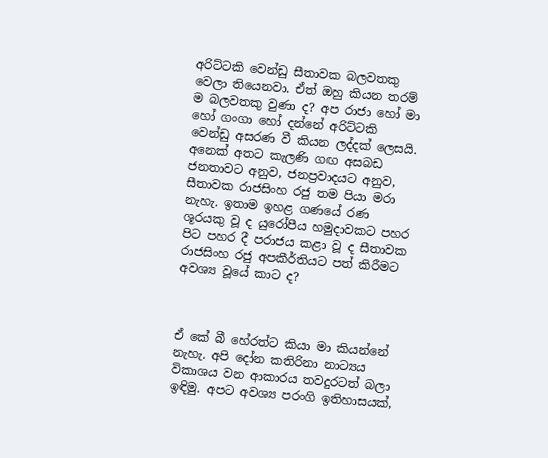අරිට්ටකි වෙන්ඩු සීතාවක බලවතකු වෙලා තියෙනවා. ඒත් ඔහු කියන තරම් ම බලවතකු වුණා ද? අප රාජා හෝ මා හෝ ගංගා හෝ දන්නේ අරිට්ටකි වෙන්ඩු අසරණ වී කියන ලද්දක් ලෙසයි. අනෙක් අතට කැලණි ගඟ අසබඩ ජනතාවට අනුව, ජනප්‍රවාදයට අනුව, සීතාවක රාජසිංහ රජු තම පියා මරා නැහැ. ඉතාම ඉහළ ගණයේ රණ ශූරයකු වූ ද යුරෝපීය හමුදාවකට පහර පිට පහර දී පරාජය කළා වූ ද සීතාවක රාජසිංහ රජු අපකීර්තියට පත් කිරීමට අවශ්‍ය වූයේ කාට ද?



ඒ කේ බී හේරත්ට කියා මා කියන්නේ නැහැ. අපි දෝන කතිරිනා නාට්‍යය විකාශය වන ආකාරය තවදුරටත් බලා ඉඳිමු. අපට අවශ්‍ය පරංගි ඉතිහාසයක්,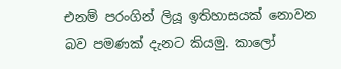එනම් පරංගින් ලියූ ඉතිහාසයක් නොවන බව පමණක් දැනට කියමු. කාලෝ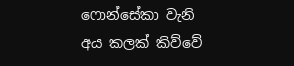ෆොන්සේකා වැනි අය කලක් කිව්වේ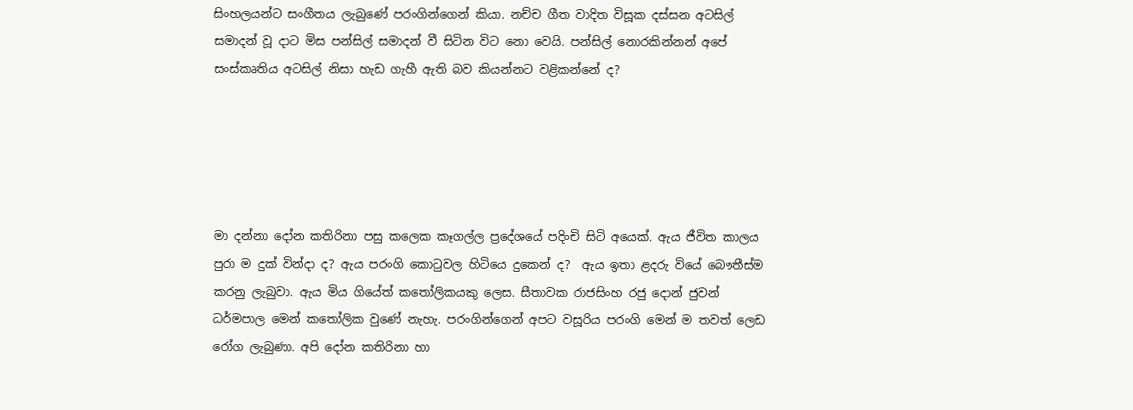සිංහලයන්ට සංගීතය ලැබුණේ පරංගින්ගෙන් කියා. නච්ච ගීත වාදිත විසූක දස්සන අටසිල් සමාදන් වූ දාට මිස පන්සිල් සමාදන් වී සිටින විට නො වෙයි. පන්සිල් නොරකින්නන් අපේ සංස්කෘතිය අටසිල් නිසා හැඩ ගැහී ඇති බව කියන්නට වළිකන්නේ ද?





මා දන්නා දෝන කතිරිනා පසු කලෙක කෑගල්ල ප්‍රදේශයේ පදිංචි සිටි අයෙක්. ඇය ජීවිත කාලය පුරා ම දුක් වින්දා ද? ඇය පරංගි කොටුවල හිටියෙ දුකෙන් ද?  ඇය ඉතා ළදරු වියේ බෞතීස්ම කරනු ලැබුවා. ඇය මිය ගියේත් කතෝලිකයකු ලෙස. සීතාවක රාජසිංහ රජු දොන් ජුවන් ධර්මපාල මෙන් කතෝලික වුණේ නැහැ. පරංගින්ගෙන් අපට වසූරිය පරංගි මෙන් ම තවත් ලෙඩ රෝග ලැබුණා. අපි දෝන කතිරිනා හා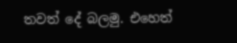තවත් දේ බලමු. එහෙත්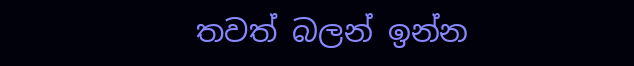තවත් බලන් ඉන්න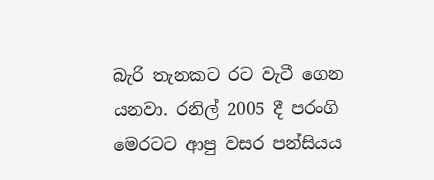බැරි තැනකට රට වැටී ගෙන යනවා. රනිල් 2005 දී පරංගි මෙරටට ආපු වසර පන්සියය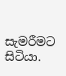සැමරීමට සිටියා.